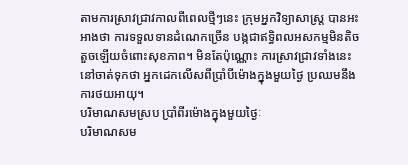តាមការស្រាវជ្រាវកាលពីពេលថ្មីៗនេះ ក្រុមអ្នកវិទ្យាសាស្ត្រ បានអះអាងថា ការទទួលទានដំណេកច្រើន បង្កជាឥទ្ធិពលអសកម្មមិនតិចតួចឡើយចំពោះសុខភាព។ មិនតែប៉ុណ្ណោះ ការស្រាវជ្រាវទាំងនេះ នៅចាត់ទុកថា អ្នកដេកលើសពីប្រាំបីម៉ោងក្នុងមួយថ្ងៃ ប្រឈមនឹងការថយអាយុ។
បរិមាណសមស្រប ប្រាំពីរម៉ោងក្នុងមួយថ្ងៃៈ
បរិមាណសម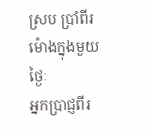ស្រប ប្រាំពីរម៉ោងក្នុងមួយថ្ងៃៈ
អ្នកប្រាជ្ញពីរ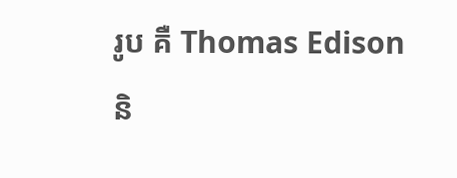រូប គឺ Thomas Edison និ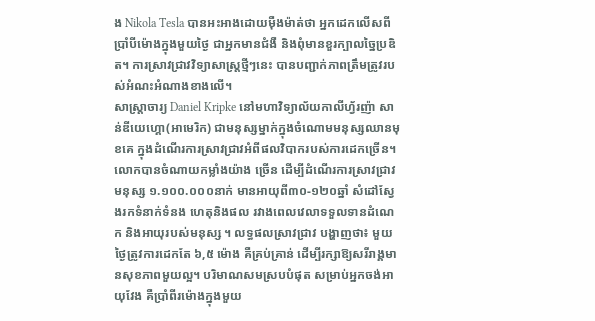ង Nikola Tesla បានអះអាងដោយម៉ឺងម៉ាត់ថា អ្នកដេកលើសពីប្រាំបីម៉ោងក្នុងមួយថ្ងៃ ជាអ្នកមានជំងឺ និងពុំមានខួរក្បាលច្នៃប្រឌិត។ ការស្រាវជ្រាវវិទ្យាសាស្ត្រថ្មីៗនេះ បានបញ្ជាក់ភាពត្រឹមត្រូវរបស់អំណះអំណាងខាងលើ។
សាស្ត្រាចារ្យ Daniel Kripke នៅមហាវិទ្យាល័យកាលីហ្វ័រញ៉ា សាន់ឌីយេហ្គោ(អាមេរិក) ជាមនុស្សម្នាក់ក្នុងចំណោមមនុស្សឈានមុខគេ ក្នុងដំណើរការស្រាវជ្រាវអំពីផលវិបាករបស់ការដេកច្រើន។ លោកបានចំណាយកម្លាំងយ៉ាង ច្រើន ដើម្បីដំណើរការស្រាវជ្រាវមនុស្ស ១.១០០.០០០នាក់ មានអាយុពី៣០-១២០ឆ្នាំ សំដៅស្វែងរកទំនាក់ទំនង ហេតុនិងផល រវាងពេលវេលាទទួលទានដំណេក និងអាយុរបស់មនុស្ស ។ លទ្ធផលស្រាវជ្រាវ បង្ហាញថា៖ មួយថ្ងៃត្រូវការដេកតែ ៦,៥ ម៉ោង គឺគ្រប់គ្រាន់ ដើម្បីរក្សាឱ្យសរីរាង្គមានសុខភាពមួយល្អ។ បរិមាណសមស្របបំផុត សម្រាប់អ្នកចង់អាយុវែង គឺប្រាំពីរម៉ោងក្នុងមួយ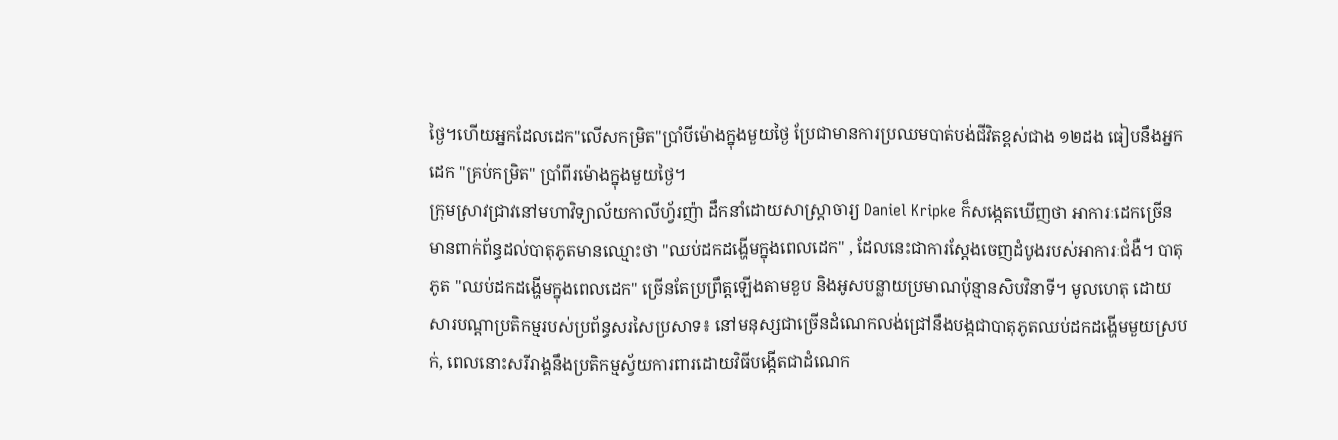ថ្ងៃ។ហើយអ្នកដែលដេក"លើសកម្រិត"ប្រាំបីម៉ោងក្នុងមួយថ្ងៃ ប្រែជាមានការប្រឈមបាត់បង់ជីវិតខ្ពស់ជាង ១២ដង ធៀបនឹងអ្នកដេក "គ្រប់កម្រិត" ប្រាំពីរម៉ោងក្នុងមួយថ្ងៃ។
ក្រុមស្រាវជ្រាវនៅមហាវិទ្យាល័យកាលីហ្វ័រញ៉ា ដឹកនាំដោយសាស្ត្រាចារ្យ Daniel Kripke ក៏សង្កេតឃើញថា អាការៈដេកច្រើនមានពាក់ព័ន្ធដល់បាតុភូតមានឈ្មោះថា "ឈប់ដកដង្ហើមក្នុងពេលដេក" , ដែលនេះជាការស្តែងចេញដំបូងរបស់អាការៈជំងឺ។ បាតុភូត "ឈប់ដកដង្ហើមក្នុងពេលដេក" ច្រើនតែប្រព្រឹត្តឡើងតាមខួប និងអូសបន្លាយប្រមាណប៉ុន្មានសិបវិនាទី។ មូលហេតុ ដោយសារបណ្តាប្រតិកម្មរបស់ប្រព័ន្ធសរសៃប្រសាទ៖ នៅមនុស្សជាច្រើនដំណេកលង់ជ្រៅនឹងបង្កជាបាតុភូតឈប់ដកដង្ហើមមួយស្របក់, ពេលនោះសរីរាង្គនឹងប្រតិកម្មស្វ័យការពារដោយវិធីបង្កើតជាដំណេក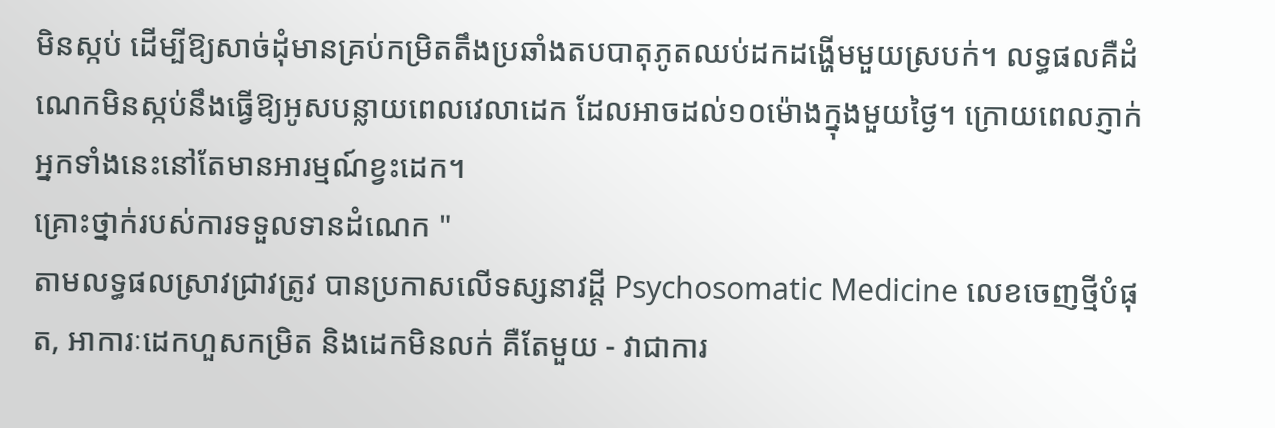មិនស្កប់ ដើម្បីឱ្យសាច់ដុំមានគ្រប់កម្រិតតឹងប្រឆាំងតបបាតុភូតឈប់ដកដង្ហើមមួយស្របក់។ លទ្ធផលគឺដំណេកមិនស្កប់នឹងធ្វើឱ្យអូសបន្លាយពេលវេលាដេក ដែលអាចដល់១០ម៉ោងក្នុងមួយថ្ងៃ។ ក្រោយពេលភ្ញាក់ អ្នកទាំងនេះនៅតែមានអារម្មណ៍ខ្វះដេក។
គ្រោះថ្នាក់របស់ការទទួលទានដំណេក "
តាមលទ្ធផលស្រាវជ្រាវត្រូវ បានប្រកាសលើទស្សនាវដ្តី Psychosomatic Medicine លេខចេញថ្មីបំផុត, អាការៈដេកហួសកម្រិត និងដេកមិនលក់ គឺតែមួយ - វាជាការ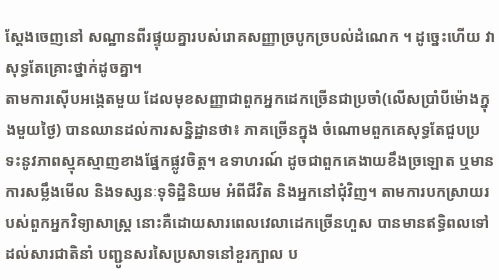ស្តែងចេញនៅ សណ្ឋានពីរផ្ទុយគ្នារបស់រោគសញ្ញាច្របូកច្របល់ដំណេក ។ ដូច្នេះហើយ វាសុទ្ធតែគ្រោះថ្នាក់ដូចគ្នា។
តាមការស៊ើបអង្កេតមួយ ដែលមុខសញ្ញាជាពួកអ្នកដេកច្រើនជាប្រចាំ(លើសប្រាំបីម៉ោងក្នុងមួយថ្ងៃ) បានឈានដល់ការសន្និដ្ឋានថា៖ ភាគច្រើនក្នុង ចំណោមពួកគេសុទ្ធតែជួបប្រទះនូវភាពស្មុគស្មាញខាងផ្នែកផ្លូវចិត្ត។ ឧទាហរណ៍ ដូចជាពួកគេងាយខឹងច្រឡោត ឬមានការសម្លឹងមើល និងទស្សនៈទុទិដ្ឋិនិយម អំពីជីវិត និងអ្នកនៅជុំវិញ។ តាមការបកស្រាយរបស់ពួកអ្នកវិទ្យាសាស្ត្រ នោះគឺដោយសារពេលវេលាដេកច្រើនហួស បានមានឥទ្ធិពលទៅដល់សារជាតិនាំ បញ្ជូនសរសៃប្រសាទនៅខួរក្បាល ប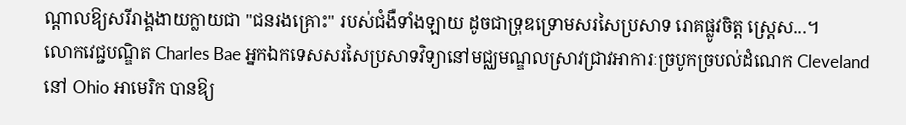ណ្តាលឱ្យសរីរាង្គងាយក្លាយជា "ជនរងគ្រោះ" របស់ជំងឺទាំងឡាយ ដូចជាទ្រុឌទ្រោមសរសៃប្រសាទ រោគផ្លូវចិត្ត ស្ត្រេស...។
លោកវេជ្ជបណ្ឌិត Charles Bae អ្នកឯកទេសសរសៃប្រសាទវិទ្យានៅមជ្ឈមណ្ឌលស្រាវជ្រាវអាការៈច្របូកច្របល់ដំណេក Cleveland នៅ Ohio អាមេរិក បានឱ្យ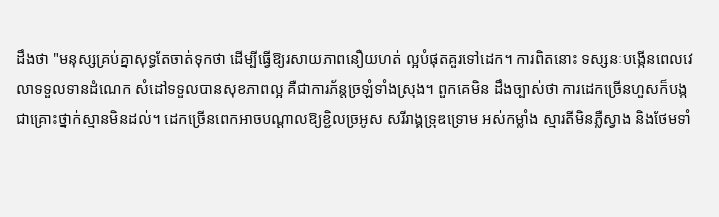ដឹងថា "មនុស្សគ្រប់គ្នាសុទ្ធតែចាត់ទុកថា ដើម្បីធ្វើឱ្យរសាយភាពនឿយហត់ ល្អបំផុតគួរទៅដេក។ ការពិតនោះ ទស្សនៈបង្កើនពេលវេលាទទួលទានដំណេក សំដៅទទួលបានសុខភាពល្អ គឺជាការភ័ន្តច្រឡំទាំងស្រុង។ ពួកគេមិន ដឹងច្បាស់ថា ការដេកច្រើនហួសក៏បង្កជាគ្រោះថ្នាក់ស្មានមិនដល់។ ដេកច្រើនពេកអាចបណ្តាលឱ្យខ្ជិលច្រអូស សរីរាង្គទ្រុឌទ្រោម អស់កម្លាំង ស្មារតីមិនភ្លឺស្វាង និងថែមទាំ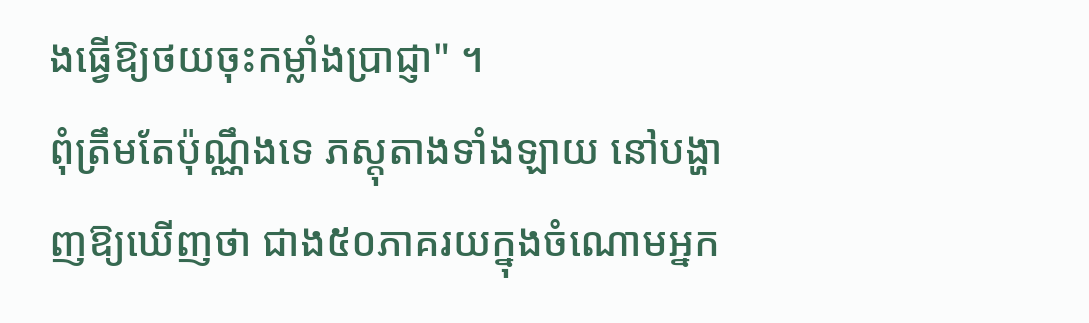ងធ្វើឱ្យថយចុះកម្លាំងប្រាជ្ញា" ។
ពុំត្រឹមតែប៉ុណ្ណឹងទេ ភស្តុតាងទាំងឡាយ នៅបង្ហាញឱ្យឃើញថា ជាង៥០ភាគរយក្នុងចំណោមអ្នក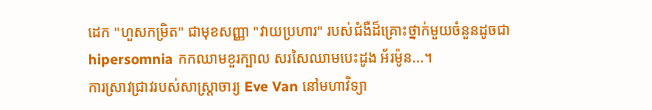ដេក "ហួសកម្រិត" ជាមុខសញ្ញា "វាយប្រហារ" របស់ជំងឺដ៏គ្រោះថ្នាក់មួយចំនួនដូចជា hipersomnia កកឈាមខួរក្បាល សរសៃឈាមបេះដូង អ័រម៉ូន...។
ការស្រាវជ្រាវរបស់សាស្ត្រាចារ្យ Eve Van នៅមហាវិទ្យា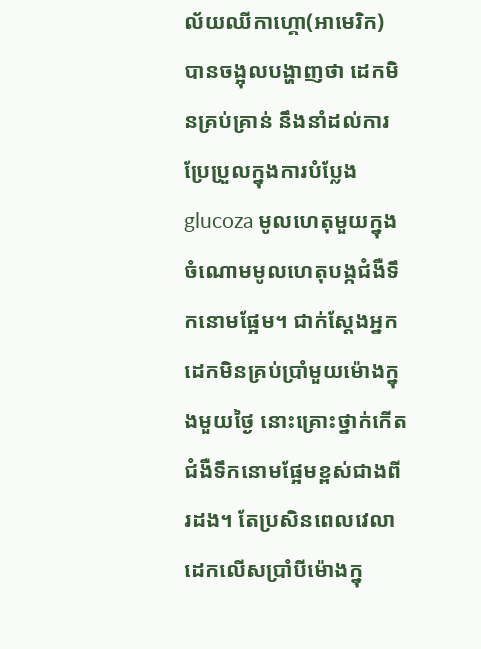ល័យឈីកាហ្គោ(អាមេរិក) បានចង្អុលបង្ហាញថា ដេកមិនគ្រប់គ្រាន់ នឹងនាំដល់ការប្រែប្រួលក្នុងការបំប្លែង glucoza មូលហេតុមួយក្នុងចំណោមមូលហេតុបង្កជំងឺទឹកនោមផ្អែម។ ជាក់ស្តែងអ្នកដេកមិនគ្រប់ប្រាំមួយម៉ោងក្នុងមួយថ្ងៃ នោះគ្រោះថ្នាក់កើតជំងឺទឹកនោមផ្អែមខ្ពស់ជាងពីរដង។ តែប្រសិនពេលវេលាដេកលើសប្រាំបីម៉ោងក្នុ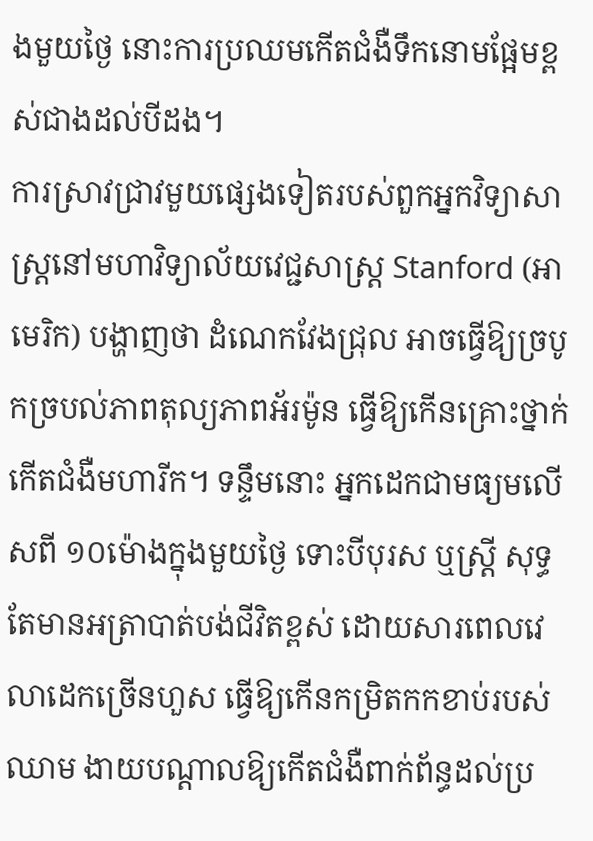ងមួយថ្ងៃ នោះការប្រឈមកើតជំងឺទឹកនោមផ្អែមខ្ពស់ជាងដល់បីដង។
ការស្រាវជ្រាវមួយផ្សេងទៀតរបស់ពួកអ្នកវិទ្យាសាស្ត្រនៅមហាវិទ្យាល័យវេជ្ជសាស្ត្រ Stanford (អាមេរិក) បង្ហាញថា ដំណេកវែងជ្រុល អាចធ្វើឱ្យច្របូកច្របល់ភាពតុល្យភាពអ័រម៉ូន ធ្វើឱ្យកើនគ្រោះថ្នាក់កើតជំងឺមហារីក។ ទន្ទឹមនោះ អ្នកដេកជាមធ្យមលើសពី ១០ម៉ោងក្នុងមួយថ្ងៃ ទោះបីបុរស ឬស្ត្រី សុទ្ធតែមានអត្រាបាត់បង់ជីវិតខ្ពស់ ដោយសារពេលវេលាដេកច្រើនហួស ធ្វើឱ្យកើនកម្រិតកកខាប់របស់ឈាម ងាយបណ្តាលឱ្យកើតជំងឺពាក់ព័ន្ធដល់ប្រ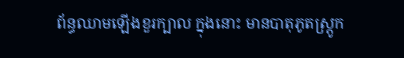ព័ន្ធឈាមឡើងខួរក្បាល ក្នុងនោះ មានបាតុភូតស្ត្រូក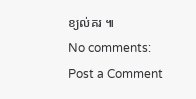ខ្យល់គរ ៕
No comments:
Post a Comment